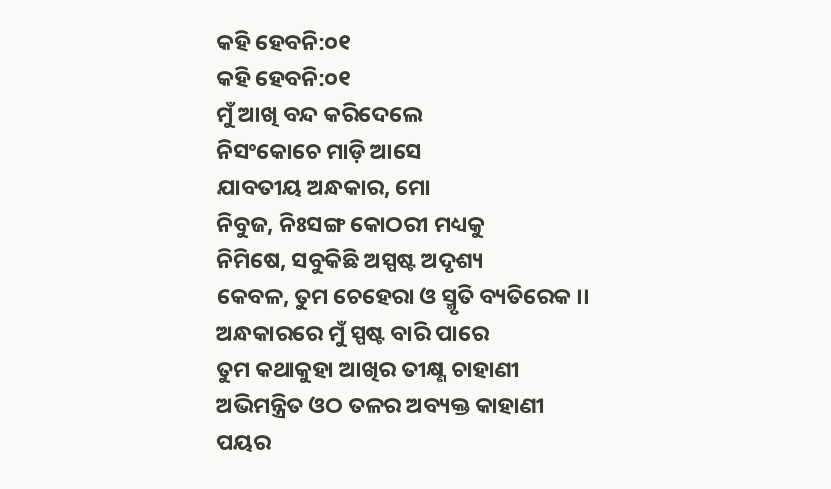କହି ହେବନି:୦୧
କହି ହେବନି:୦୧
ମୁଁ ଆଖି ବନ୍ଦ କରିଦେଲେ
ନିସଂକୋଚେ ମାଡ଼ି ଆସେ
ଯାବତୀୟ ଅନ୍ଧକାର, ମୋ
ନିବୁଜ, ନିଃସଙ୍ଗ କୋଠରୀ ମଧ୍ୟକୁ
ନିମିଷେ, ସବୁକିଛି ଅସ୍ପଷ୍ଟ ଅଦୃଶ୍ୟ
କେବଳ, ତୁମ ଚେହେରା ଓ ସ୍ମୃତି ବ୍ୟତିରେକ ।।
ଅନ୍ଧକାରରେ ମୁଁ ସ୍ପଷ୍ଟ ବାରି ପାରେ
ତୁମ କଥାକୁହା ଆଖିର ତୀକ୍ଷ୍ଣ ଚାହାଣୀ
ଅଭିମନ୍ତ୍ରିତ ଓଠ ତଳର ଅବ୍ୟକ୍ତ କାହାଣୀ
ପୟର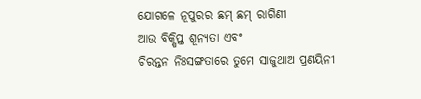ଯୋଗଳେ ନୂପୁରର ଛମ୍ ଛମ୍ ରାଗିଣୀ
ଆଉ ବିକ୍ଷିପ୍ତ ଶୂନ୍ୟତା ଏବଂ
ଚିରନ୍ତନ ନିଃସଙ୍ଗତାରେ ତୁମେ ସାଜୁଥାଅ ପ୍ରଣୟିନୀ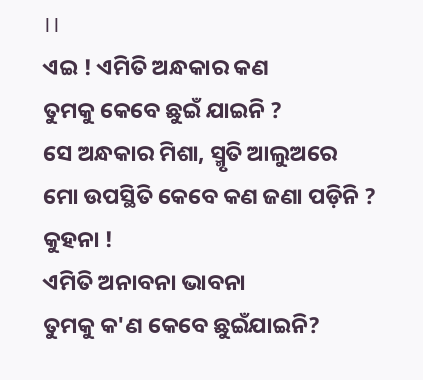।।
ଏଇ ! ଏମିତି ଅନ୍ଧକାର କଣ
ତୁମକୁ କେବେ ଛୁଇଁ ଯାଇନି ?
ସେ ଅନ୍ଧକାର ମିଶା, ସ୍ମୃତି ଆଲୁଅରେ
ମୋ ଉପସ୍ଥିତି କେବେ କଣ ଜଣା ପଡ଼ିନି ?
କୁହନା !
ଏମିତି ଅନାବନା ଭାବନା
ତୁମକୁ କ'ଣ କେବେ ଛୁଇଁଯାଇନି?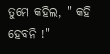ତୁମେ କହିଲ, " କହି ହେବନି !"